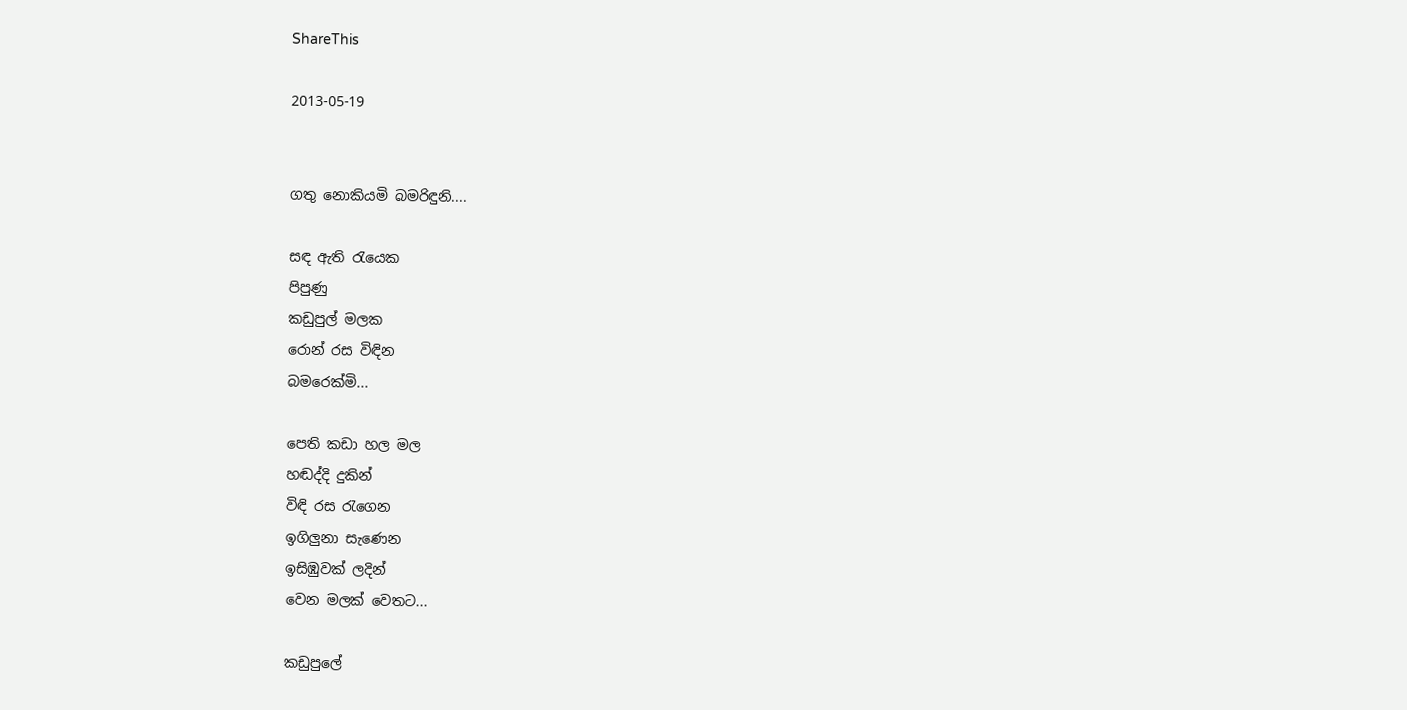ShareThis

2013-05-19


ගතු නොකියමි බමරිඳුනි....

සඳ ඇති රැයෙක
පිපුණු
කඩුපුල් මලක
රොන් රස විඳින
බමරෙක්මි...

පෙති කඩා හල මල
හඬද්දි දුකින්
විඳි රස රැගෙන
ඉගිලුනා සැණෙන
ඉසිඹුවක් ලදින්
වෙන මලක් වෙතට...

කඩුපුලේ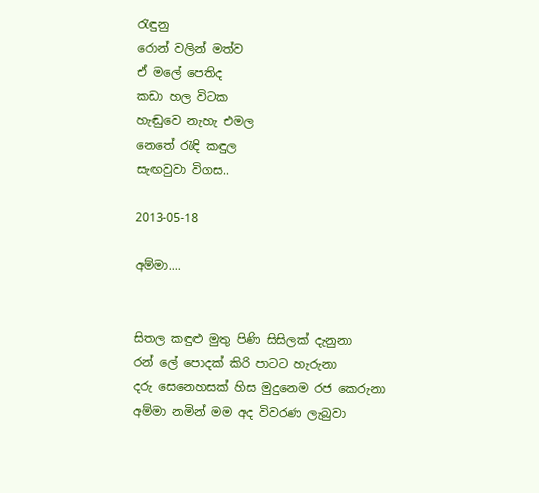රැඳුනු
රොන් වලින් මත්ව
ඒ මලේ පෙතිද
කඩා හල විටක
හැඬුවෙ නැහැ එමල
නෙතේ රැඳි කඳුල
සැඟවුවා විගස..

2013-05-18

අම්මා....


සිතල කඳුළු මුතු පිණි සිසිලක් දැනුනා
රන් ලේ පොදක් කිරි පාටට හැරුනා
දරු සෙනෙහසක් හිස මුදුනෙම රජ කෙරුනා
අම්මා නමින් මම අද විවරණ ලැබුවා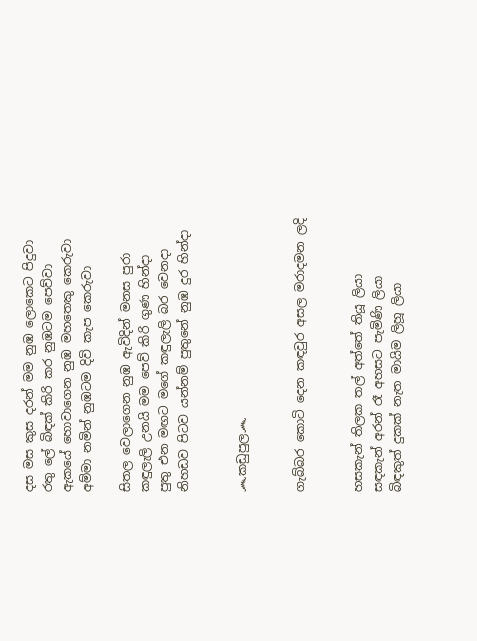දස මස කුස දරන් මම නුඹ ලොකෙට පිදුවා
රතු ලේ බිඳක් කිරි කර නුඹටම පෙව්වා
ඇකයේ හොවාගෙන නුඹ මහතෙකු කෙරුවා
අම්මා නමින් නුඹටම දිවි කැප කෙරුවා

සිතල වෙලාගෙන නුඹ ඇවිදින් මනස පුරා
කඳුලැලි උනයි මම පෙව් කිරි ගුණ හින්දා
පුතු එන මඟට මගේ කඳුලැලි බර වෙනදා
නිහඩව පිටව යන්නම් පුතුනේ නුඹ දුර හින්දා


෴කඩුපුල෴


ගැබ්බර කොටි දෙන කඳවුර අසල මරාදමන ලදි


හසකැන් තිලක තල් අත්තේ තියූ ලියා
සඳකැන් අරන් රෑ අහසට පැමිණි ලියා
බිඳකුත් දුකක් නැත මායිම ලිහූ ලියා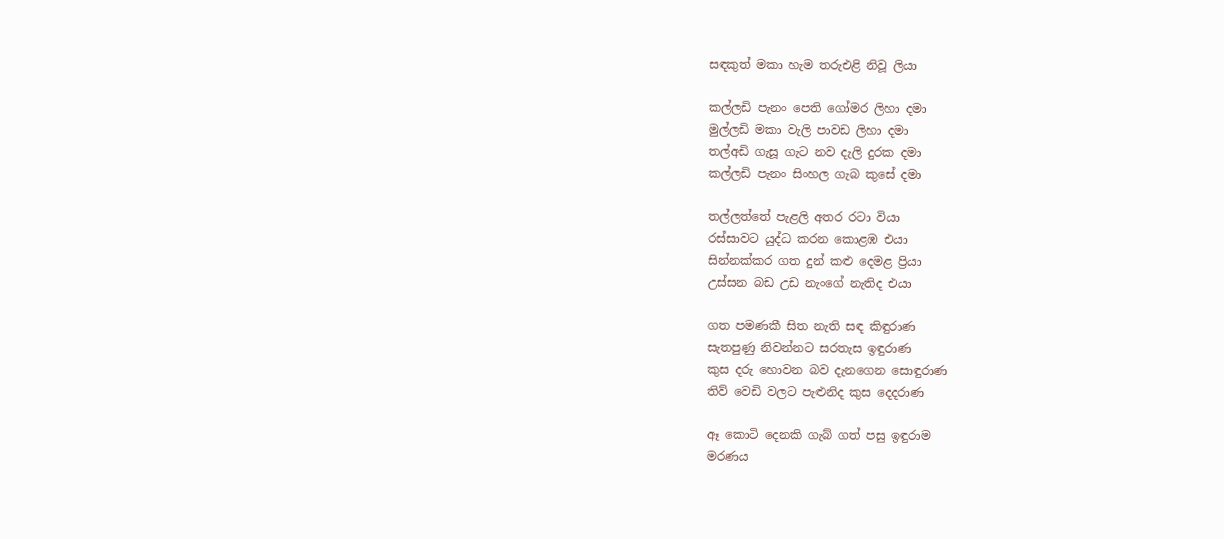සඳකුත් මකා හැම තරුඑළි නිවූ ලියා

කල්ලඩි පැනං පෙති ගෝමර ලිහා දමා
මුල්ලඩි මකා වැලි පාවඩ ලිහා දමා
තල්අඩි ගැසූ ගැට නව දැලි දුරක දමා
කල්ලඩි පැනං සිංහල ගැබ කුසේ දමා

තල්ලත්තේ පැළලි අතර රටා වියා
රස්සාවට යුද්ධ කරන කොළඹ එයා
සින්නක්කර ගත දුන් කළු දෙමළ ප්‍රියා
උස්සන බඩ උඩ නැංගේ නැතිද එයා

ගත පමණකී සිත නැති සඳ කිඳුරාණ
සැතපුණු නිවන්නට සරතැස ඉඳුරාණ
කුස දරු හොවන බව දැනගෙන සොඳුරාණ
තිව් වෙඩි වලට පැළුනිද කුස දෙදරාණ

ඈ කොටි දෙනකි ගැබ් ගත් පසු ඉඳුරාම
මරණය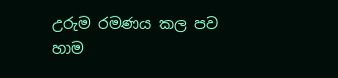උරුම රමණය කල පව හාම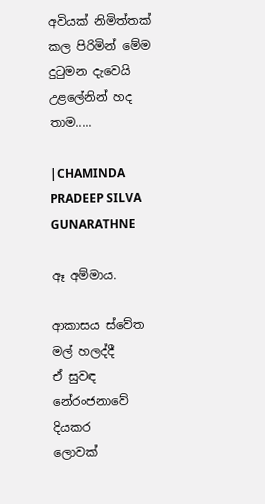අවියක් නිමිත්තක් කල පිරිමින් මේම
දුටුමන දැවෙයි උළලේනින් හද තාම.....

|CHAMINDA PRADEEP SILVA GUNARATHNE

ඈ අම්මාය.

ආකාසය ස්වේත මල් හලද්දී
ඒ සුවඳ නේරංජනාවේ දියකර
ලොවක්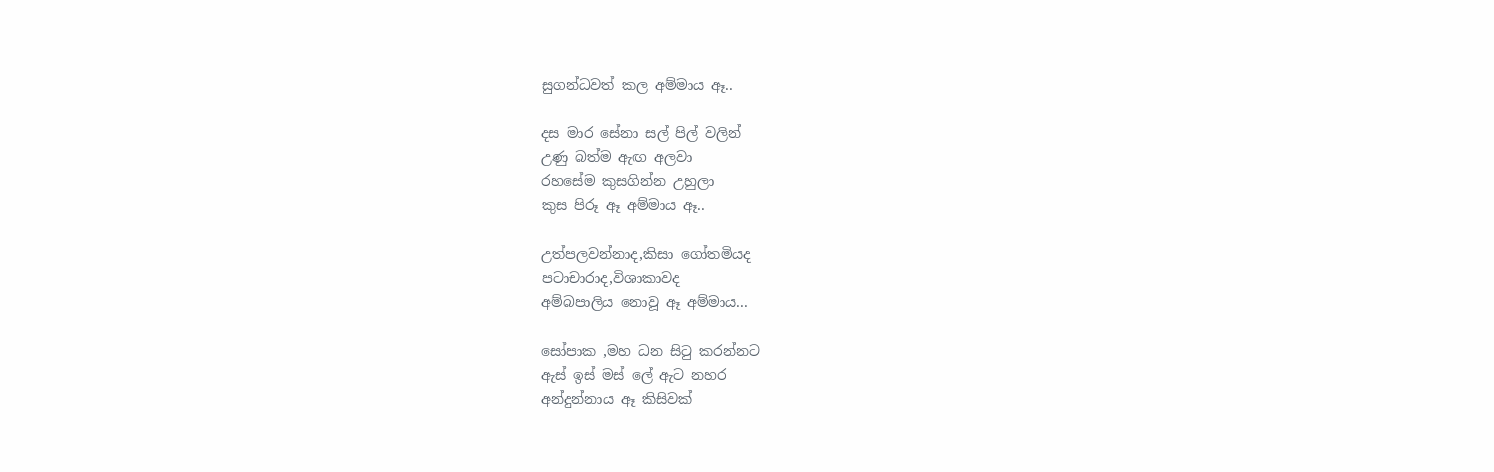සුගන්ධවත් කල අම්මාය ඈ..

දස මාර සේනා සල් පිල් වලින්
උණු බත්ම ඇඟ අලවා
රහසේම කුසගින්න උහුලා
කුස පිරූ ඈ අම්මාය ඈ..

උත්පලවන්නාද,කිසා ගෝතමියද
පටාචාරාද,විශාකාවද
අම්බපාලිය නොවූ ඈ අම්මාය...

සෝපාක ,මහ ධන සිටු කරන්නට
ඇස් ඉස් මස් ලේ ඇට නහර
අන්දුන්නාය ඈ කිසිවක්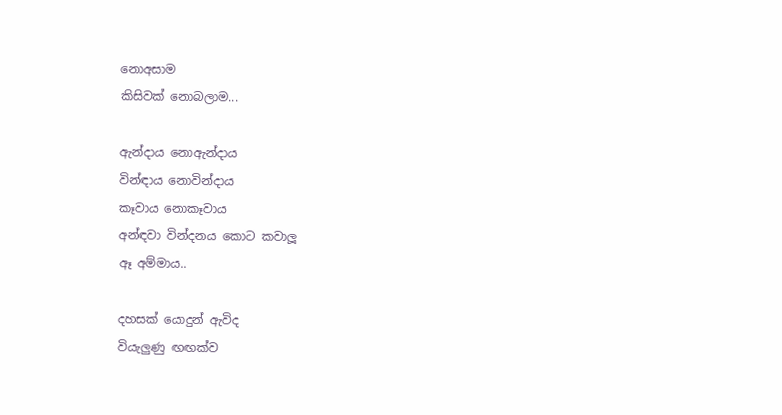නොඅසාම
කිසිවක් නොබලාම...

ඇන්දාය නොඇන්දාය
වින්ඳාය නොවින්දාය
කෑවාය නොකෑවාය
අන්ඳවා වින්දනය කොට කවාලූ
ඈ අම්මාය..

දහසක් යොදුන් ඇවිද
වියැලුණු ඟඟක්ව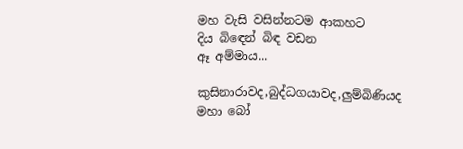මහ වැසි වසින්නටම ආකහට
දිය බිඳෙන් බිඳ වඩන
ඈ අම්මාය...

කුසිනාරාවද,බුද්ධගයාවද,ලුම්බිණියද
මහා බෝ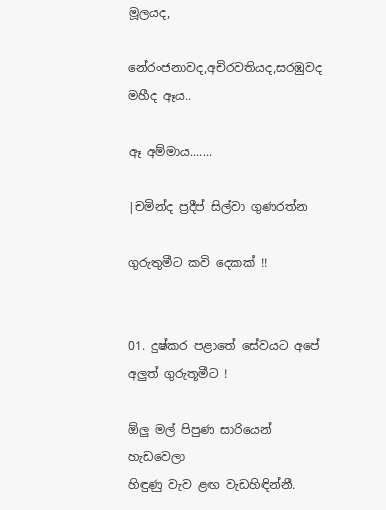මූලයද,

නේරංජනාවද,අචිරවතියද,සරඹුවද
මහීද ඈය..

ඈ අම්මාය.......

|චමින්ද ප්‍රදීප් සිල්වා ගුණරත්න

ගුරුතුමීට කවි දෙකක් !!


01. දුෂ්කර පළාතේ සේවයට අපේ අලුත් ගුරුතූමීට !

ඕලු මල් පිපුණ සාරියෙන්
හැඩවෙලා
හිඳුණු වැව ළඟ වැඩහිඳින්නී.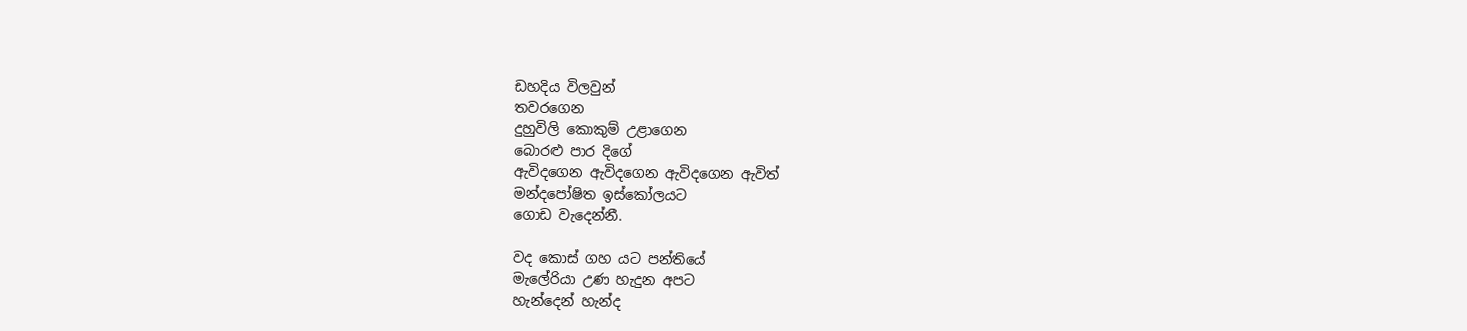ඩහදිය විලවුන්
තවරගෙන
දුහුවිලි කොකුම් උළාගෙන
බොරළු පාර දිගේ
ඇවිදගෙන ඇවිදගෙන ඇවිදගෙන ඇවිත්
මන්දපෝෂිත ඉස්කෝලයට
ගොඩ වැදෙන්නී.

වද කොස් ගහ යට පන්තියේ
මැලේරියා උණ හැදුන අපට
හැන්දෙන් හැන්ද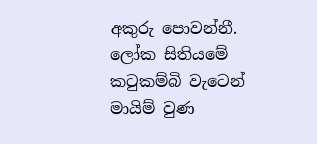අකුරු පොවන්නී.
ලෝක සිතියමේ
කටුකම්බි වැටෙන් මායිම් වුණ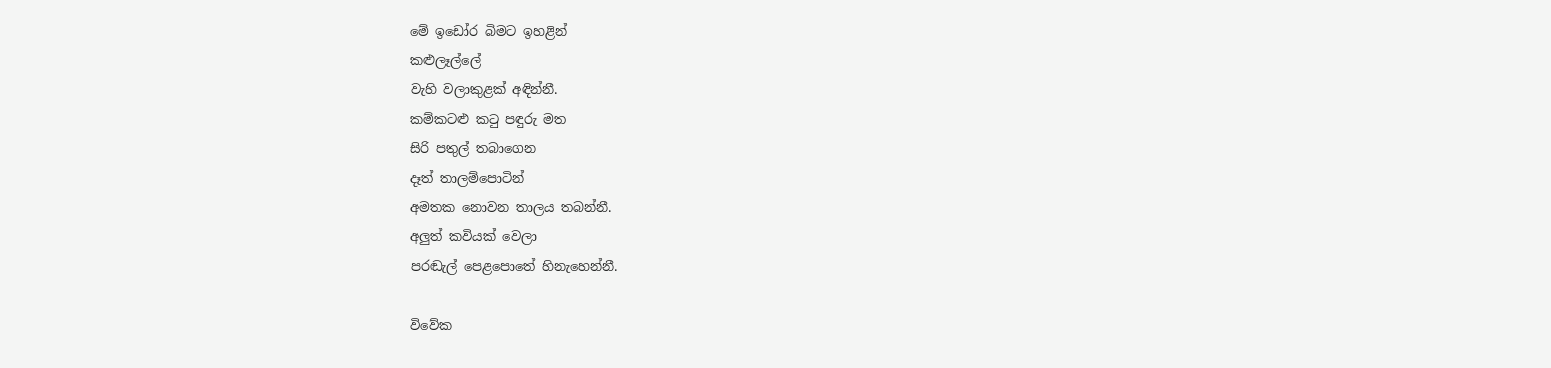මේ ඉඩෝර බිමට ඉහළින්
කළුලෑල්ලේ
වැහි වලාකුළක් අඳින්නී.
කම්කටළු කටු පඳුරු මත
සිරි පතුල් තබාගෙන
දෑත් තාලම්පොටින්
අමතක නොවන තාලය තබන්නී.
අලුත් කවියක් වෙලා
පරඬැල් පෙළපොතේ හිනැහෙන්නී.

විවේක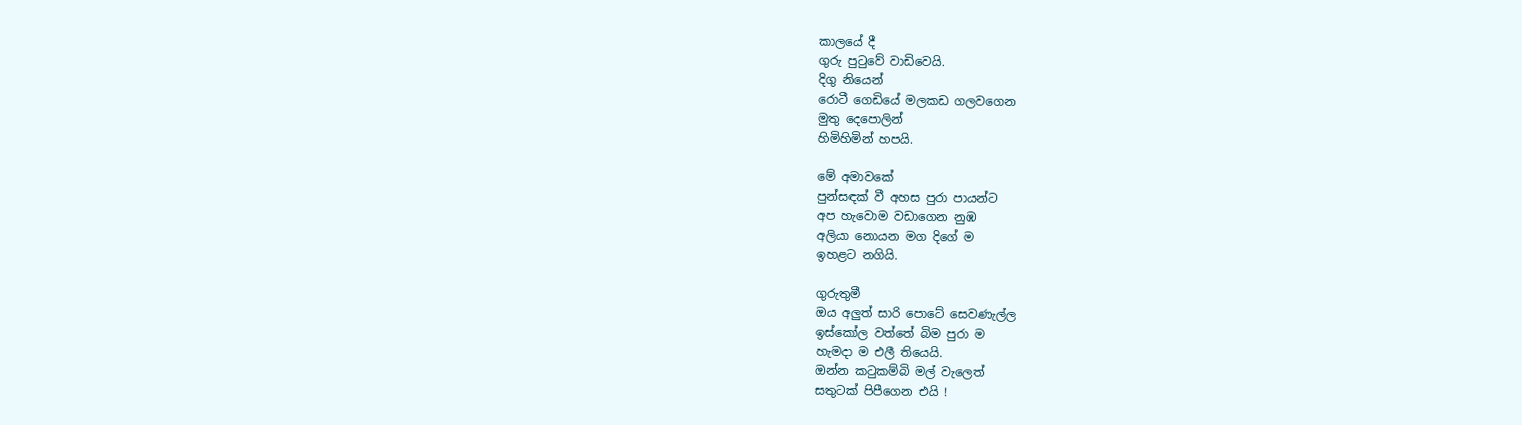කාලයේ දී
ගුරු පුටුවේ වාඩිවෙයි.
දිගු නියෙන්
රොටී ගෙඩියේ මලකඩ ගලවගෙන
මුතු දෙපොලින්
හිමිහිමින් හපයි.

මේ අමාවකේ
පුන්සඳක් වී අහස පුරා පායන්ට
අප හැවොම වඩාගෙන නුඹ
අලියා නොයන මග දිගේ ම
ඉහළට නගියි.

ගුරුතුමී
ඔය අලුත් සාරි පොටේ සෙවණැල්ල
ඉස්කෝල වත්තේ බිම පුරා ම
හැමදා ම එලී තියෙයි.
ඔන්න කටුකම්බි මල් වැලෙත්
සතුටක් පිපීගෙන එයි !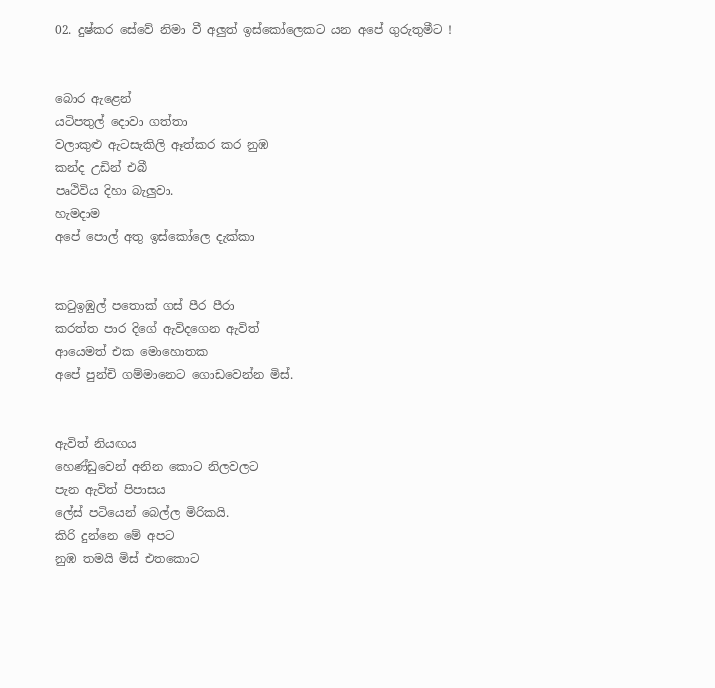02. දුෂ්කර සේවේ නිමා වී අලුත් ඉස්කෝලෙකට යන අපේ ගුරුතුමීට !


බොර ඇළෙන්
යටිපතුල් දොවා ගත්තා
වලාකුළු ඇටසැකිලි ඈත්කර කර නුඹ
කන්ද උඩින් එබී
පෘථිවිය දිහා බැලුවා.
හැමදාම
අපේ පොල් අතු ඉස්කෝලෙ දැක්කා


කටුඉඹුල් පතොක් ගස් පීර පීරා
කරත්ත පාර දිගේ ඇවිදගෙන ඇවිත්
ආයෙමත් එක මොහොතක
අපේ පුන්චි ගම්මානෙට ගොඩවෙන්න මිස්.


ඇවිත් නියඟය
හෙණ්ඩුවෙන් අනින කොට නිලවලට
පැන ඇවිත් පිපාසය
ලේස් පටියෙන් බෙල්ල මිරිකයි.
කිරි දුන්නෙ මේ අපට
නුඹ තමයි මිස් එතකොට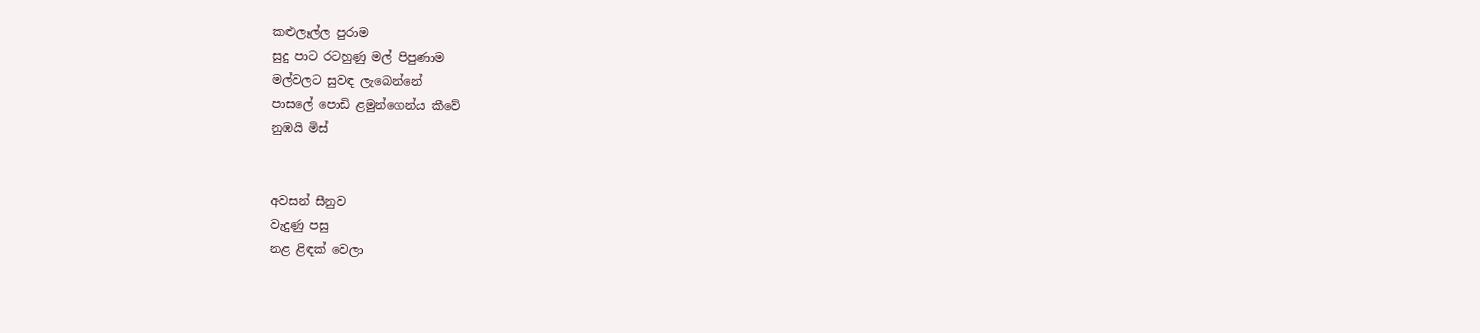කළුලෑල්ල පුරාම
සුදු පාට රටහුණු මල් පිපුණාම
මල්වලට සුවඳ ලැබෙන්නේ
පාසලේ පොඩි ළමුන්ගෙන්ය කීවේ
නුඹයි මිස්


අවසන් සීනුව
වැදුණු පසු
නළ ළිඳක් වෙලා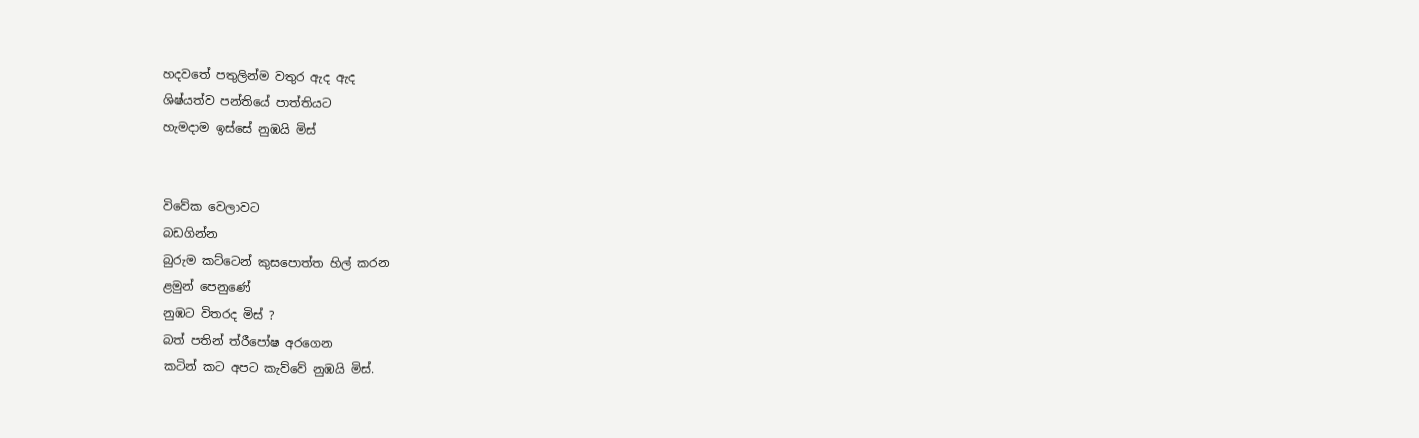හදවතේ පතුලින්ම වතුර ඇද ඇද
ශිෂ්යත්ව පන්තියේ පාත්තියට
හැමදාම ඉස්සේ නුඹයි මිස්


විවේක වෙලාවට
බඩගින්න
බුරුම කට්ටෙන් කුසපොත්ත හිල් කරන
ළමුන් පෙනුණේ
නුඹට විතරද මිස් ?
බත් පතින් ත්රීපෝෂ අරගෙන
කටින් කට අපට කැව්වේ නුඹයි මිස්.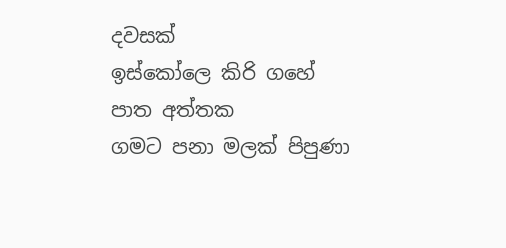දවසක්
ඉස්කෝලෙ කිරි ගහේ
පාත අත්තක
ගමට පනා මලක් පිපුණා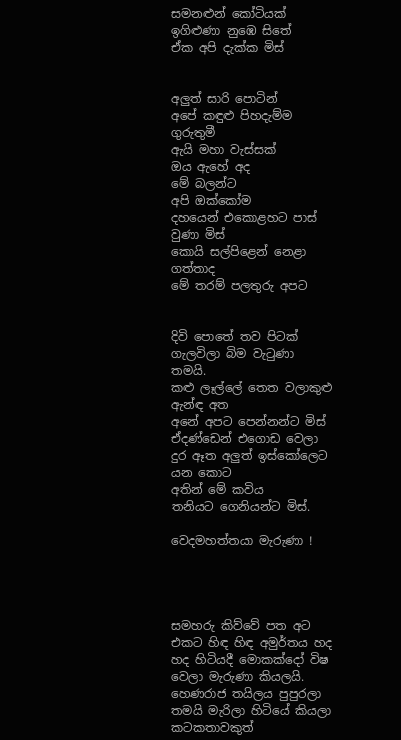සමනළුන් කෝටියක්
ඉගිළුණා නුඹෙ සිතේ
ඒක අපි දැක්ක මිස්


අලුත් සාරි පොටින්
අපේ කඳුළු පිහදැම්ම ගුරුතුමී
ඇයි මහා වැස්සක්
ඔය ඇහේ අද
මේ බලන්ට
අපි ඔක්කෝම
දහයෙන් එකොළහට පාස් වුණා මිස්
කොයි සල්පිළෙන් නෙළා ගත්තාද
මේ තරම් පලතුරු අපට


දිවි පොතේ තව පිටක්
ගැලවිලා බිම වැටුණා තමයි.
කළු ලෑල්ලේ තෙත වලාකුළු ඇන්ඳ අත
අනේ අපට පෙන්නන්ට මිස්
ඒදණ්ඩෙන් එගොඩ වෙලා
දුර ඈත අලුත් ඉස්කෝලෙට යන කොට
අතින් මේ කවිය
තනියට ගෙනියන්ට මිස්.

වෙදමහත්තයා මැරුණා !




සමහරු කිව්වේ පත අට එකට හිඳ හිඳ අමුර්තය හද හද හිටියදී මොකක්දෝ විෂ වෙලා මැරුණා කියලයි.
හෙණරාජ තයිලය පුපුරලා තමයි මැරිලා හිටියේ කියලා කටකතාවකුත්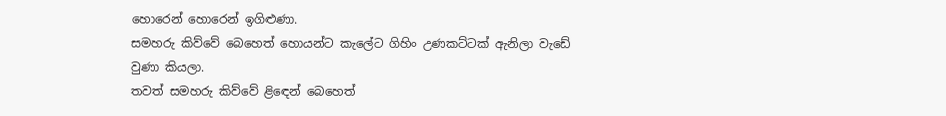හොරෙන් හොරෙන් ඉගිළුණා.
සමහරු කිව්වේ බෙහෙත් හොයන්ට කැලේට ගිහිං උණකට්ටක් ඇනිලා වැඩේ වුණා කියලා.
තවත් සමහරු කිව්වේ ළිඳෙන් බෙහෙත්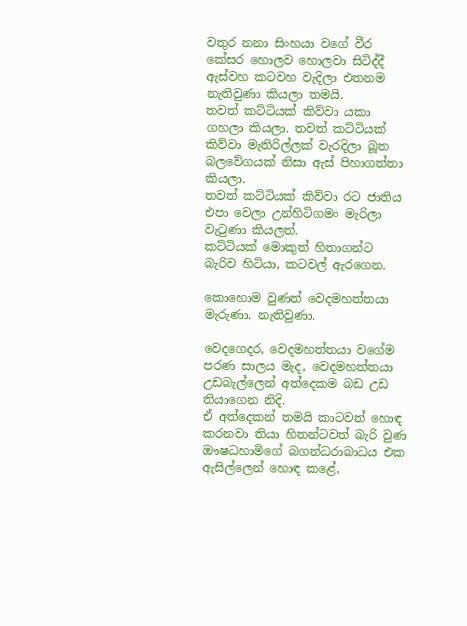වතුර නනා සිංහයා වගේ වීර කේසර හොලව හොලවා සිටිද්දී ඇස්වහ කටවහ වැදිලා එතනම නැතිවුණා කියලා තමයි.
තවත් කට්ටියක් කිව්වා යකා ගහලා කියලා. තවත් කට්ටියක් කිව්වා මැතිරිල්ලක් වැරදිලා බූත බලවේගයක් නිසා ඇස් පිහාගත්තා කියලා.
තවත් කට්ටියක් කිව්වා රට ජාතිය එපා වෙලා උන්හිටිගමං මැරිලා වැටුණා කියලත්.
කට්ටියක් මොකුත් හිතාගන්ට බැරිව හිටියා, කටවල් ඇරගෙන.

කොහොම වුණත් වෙදමහත්තයා මැරුණා. නැතිවුණා.

වෙදගෙදර, වෙදමහත්තයා වගේම පරණ සාලය මැද, වෙදමහත්තයා උඩබැල්ලෙන් අත්දෙකම බඩ උඩ තියාගෙන නිදි.
ඒ අත්දෙකන් තමයි කාටවත් හොඳ කරනවා තියා හිතන්ටවත් බැරි වුණ ඖෂධහාමිගේ බගන්ධරාබාධය එක ඇසිල්ලෙන් හොඳ කළේ,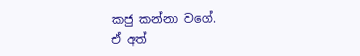කජු කන්නා වගේ.
ඒ අත්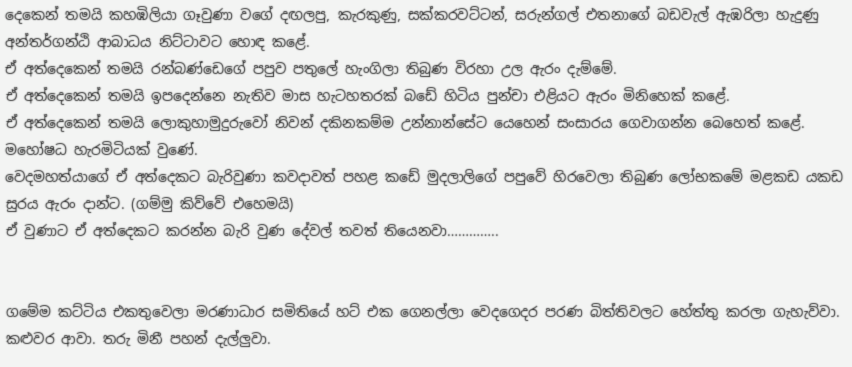දෙකෙන් තමයි කහඹිලියා ගෑවුණා වගේ දඟලපු, කැරකුණු, සක්කරවට්ටන්, සරුන්ගල් එතනාගේ බඩවැල් ඇඹරිලා හැදුණු අන්තර්ගන්ඨි ආබාධය නිට්ටාවට හොඳ කළේ.
ඒ අත්දෙකෙන් තමයි රන්බණ්ඩෙගේ පපුව පතුලේ හැංගිලා තිබුණ විරහා උල ඇරං දැම්මේ.
ඒ අත්දෙකෙන් තමයි ඉපදෙන්නෙ නැතිව මාස හැටහතරක් බඩේ හිටිය පුන්චා එළියට ඇරං මිනිහෙක් කළේ.
ඒ අත්දෙකෙන් තමයි ලොකුහාමුදුරුවෝ නිවන් දකිනකම්ම උන්නාන්සේට යෙහෙන් සංසාරය ගෙවාගන්න බෙහෙත් කළේ. මහෝෂධ හැරමිටියක් වුණේ.
වෙදමහත්යාගේ ඒ අත්දෙකට බැරිවුණා කවදාවත් පහළ කඩේ මුදලාලිගේ පපුවේ හිරවෙලා තිබුණ ලෝභකමේ මළකඩ යකඩ සුරය ඇරං දාන්ට. (ගම්මු කිව්වේ එහෙමයි)
ඒ වුණාට ඒ අත්දෙකට කරන්න බැරි වුණ දේවල් තවත් තියෙනවා…………..


ගමේම කට්ටිය එකතුවෙලා මරණාධාර සමිතියේ හට් එක ගෙනල්ලා වෙදගෙදර පරණ බිත්තිවලට හේත්තු කරලා ගැහැව්වා. කළුවර ආවා. තරු මිනී පහන් දැල්ලුවා.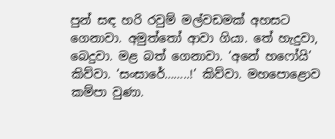පුන් සඳ හරි රවුම් මල්වඩමක් අහසට ගෙනාවා. අමුත්තෝ ආවා ගියා. තේ හැදුවා, බෙදුවා. මළ බත් ගෙනාවා. ‘අනේ හෆෝයි’ කිව්වා. ‘සංසාරේ……..!’ කිව්වා. මහපොළොව කම්පා වුණා.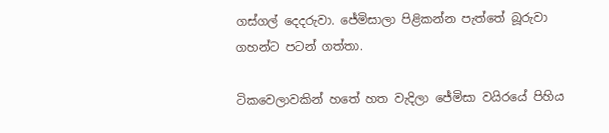ගස්ගල් දෙදරුවා. ජේමිසාලා පිළිකන්න පැත්තේ බූරුවා ගහන්ට පටන් ගත්තා.

ටිකවෙලාවකින් හතේ හත වැදිලා ජේමිසා වයිරයේ පිහිය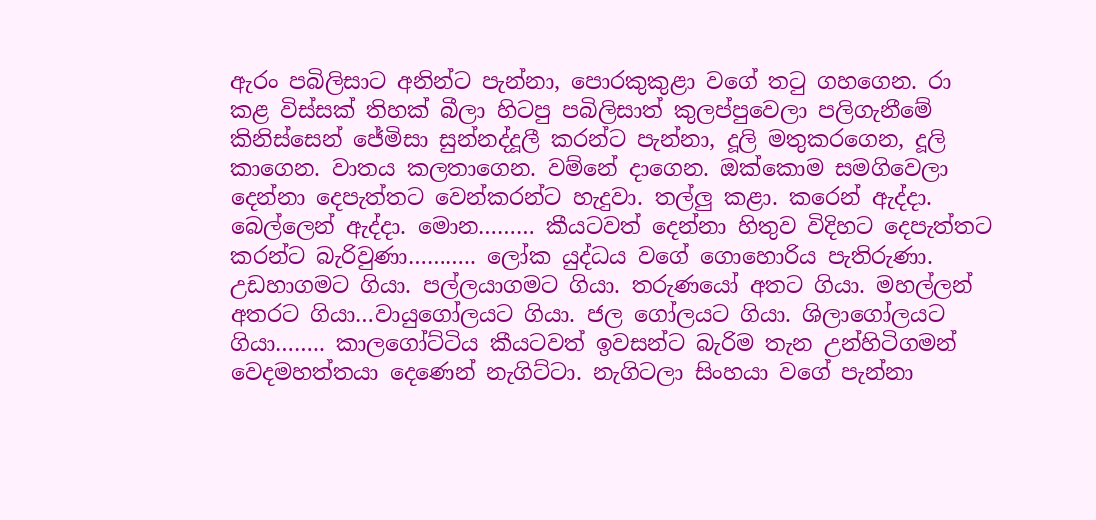ඇරං පබිලිසාට අනින්ට පැන්නා, පොරකුකුළා වගේ තටු ගහගෙන. රා කළ විස්සක් තිහක් බීලා හිටපු පබිලිසාත් කුලප්පුවෙලා පලිගැනීමේ කිනිස්සෙන් ජේමිසා සුන්නද්දූලී කරන්ට පැන්නා, දූලි මතුකරගෙන, දූලි කාගෙන. වාතය කලතාගෙන. වම්නේ දාගෙන. ඔක්කොම සමගිවෙලා දෙන්නා දෙපැත්තට වෙන්කරන්ට හැදුවා. තල්ලු කළා. කරෙන් ඇද්දා. බෙල්ලෙන් ඇද්දා. මොන……… කීයටවත් දෙන්නා හිතුව විදිහට දෙපැත්තට කරන්ට බැරිවුණා……….. ලෝක යුද්ධය වගේ ගොහොරිය පැතිරුණා. උඩහාගමට ගියා. පල්ලයාගමට ගියා. තරුණයෝ අතට ගියා. මහල්ලන් අතරට ගියා…වායුගෝලයට ගියා. ජල ගෝලයට ගියා. ශිලාගෝලයට ගියා…….. කාලගෝට්ටිය කීයටවත් ඉවසන්ට බැරිම තැන උන්හිටිගමන් වෙදමහත්තයා දෙණෙන් නැගිට්ටා. නැගිටලා සිංහයා වගේ පැන්නා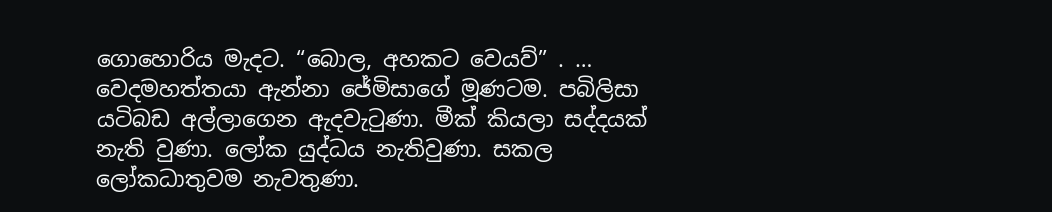ගොහොරිය මැදට. “බොල, අහකට වෙයව්” . … වෙදමහත්තයා ඇන්නා ජේමිසාගේ මූණටම. පබිලිසා යටිබඩ අල්ලාගෙන ඇදවැටුණා. මීක් කියලා සද්දයක් නැති වුණා. ලෝක යුද්ධය නැතිවුණා. සකල ලෝකධාතුවම නැවතුණා.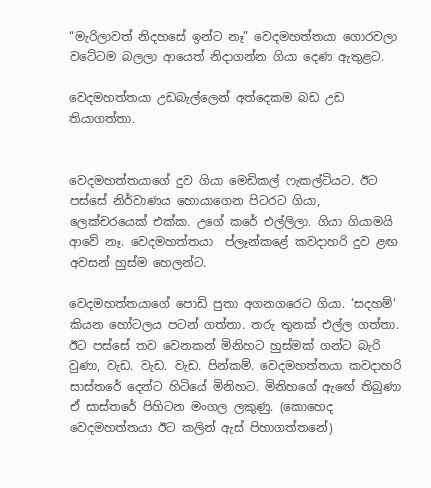“මැරිලාවත් නිදහසේ ඉන්ට නෑ” වෙදමහත්තයා ගොරවලා වටේටම බලලා ආයෙත් නිදාගන්න ගියා දෙණ ඇතුළට.

වෙදමහත්තයා උඩබැල්ලෙන් අත්දෙකම බඩ උඩ තියාගත්තා.


වෙදමහත්තයාගේ දුව ගියා මෙඩිකල් ෆැකල්ටියට. ඊට පස්සේ නිර්වාණය හොයාගෙන පිටරට ගියා, ලෙක්චරයෙක් එක්ක. උගේ කරේ එල්ලිලා. ගියා ගියාමයි ආවේ නෑ. වෙදමහත්තයා  ප්ලෑන්කළේ කවදාහරි දුව ළඟ අවසන් හුස්ම හෙලන්ට.

වෙදමහත්තයාගේ පොඩි පුතා අගනගරෙට ගියා. ‘සදහම්’ කියන හෝටලය පටන් ගත්තා. තරු තුනක් එල්ල ගත්තා. ඊට පස්සේ තව වෙනකන් මිනිහට හුස්මක් ගන්ට බැරි වුණා, වැඩ. වැඩ. වැඩ. පින්කම්. වෙදමහත්තයා කවදාහරි සාස්තරේ දෙන්ට හිටියේ මිනිහට. මිනිහගේ ඇඟේ තිබුණා ඒ සාස්තරේ පිහිටන මංගල ලකුණු. (කොහෙද වෙදමහත්තයා ඊට කලින් ඇස් පිහාගත්තනේ)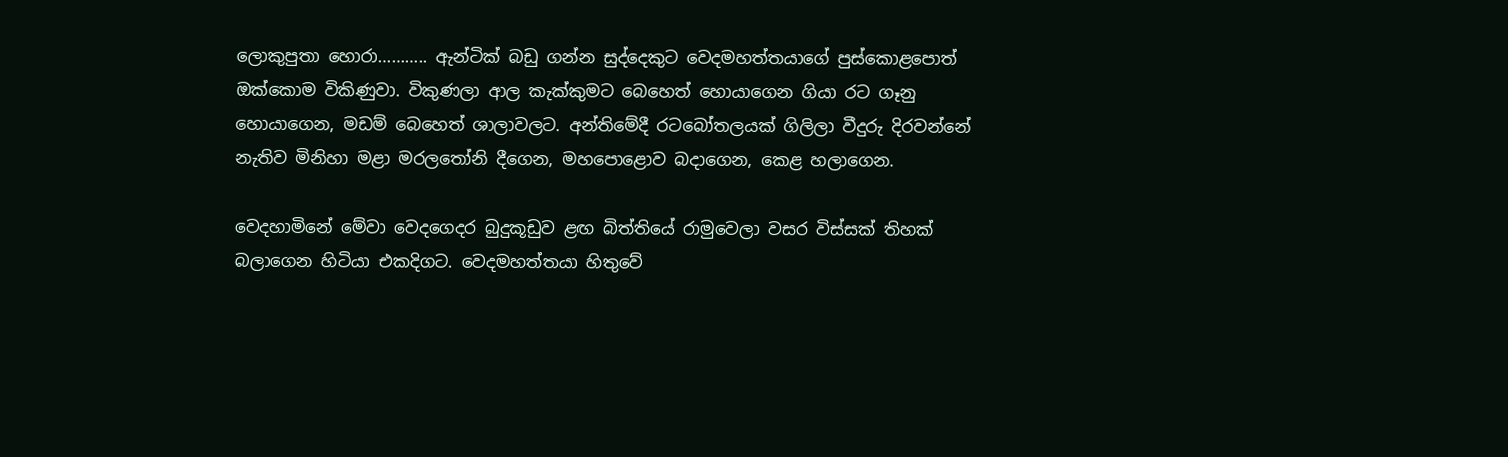ලොකුපුතා හොරා……….. ඇන්ටික් බඩු ගන්න සුද්දෙකුට වෙදමහත්තයාගේ පුස්කොළපොත් ඔක්කොම විකිණුවා. විකුණලා ආල කැක්කුමට බෙහෙත් හොයාගෙන ගියා රට ගෑනු හොයාගෙන, මඩම් බෙහෙත් ශාලාවලට. අන්තිමේදී රටබෝතලයක් ගිලිලා වීදුරු දිරවන්නේ නැතිව මිනිහා මළා මරලතෝනි දීගෙන, මහපොළොව බදාගෙන, කෙළ හලාගෙන.

වෙදහාමිනේ මේවා වෙදගෙදර බුදුකූඩුව ළඟ බිත්තියේ රාමුවෙලා වසර විස්සක් තිහක් බලාගෙන හිටියා එකදිගට. වෙදමහත්තයා හිතුවේ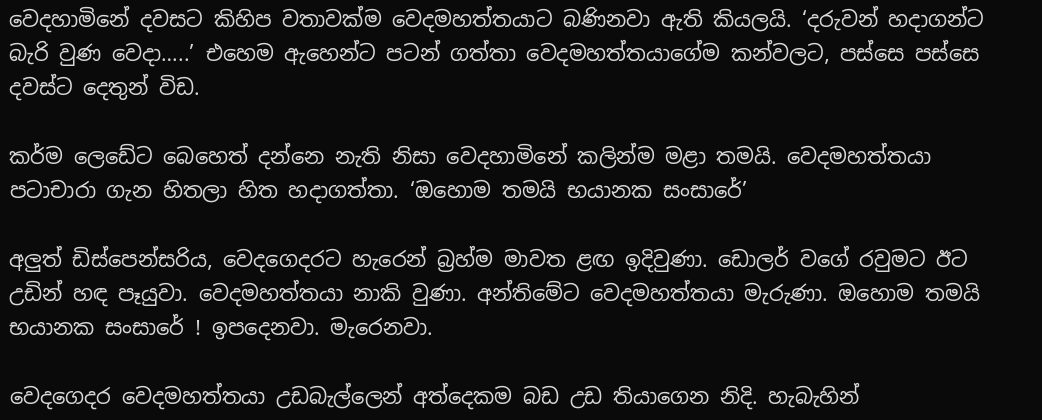වෙදහාමිනේ දවසට කිහිප වතාවක්ම වෙදමහත්තයාට බණිනවා ඇති කියලයි. ‘දරුවන් හදාගන්ට බැරි වුණ වෙදා…..’ එහෙම ඇහෙන්ට පටන් ගත්තා වෙදමහත්තයාගේම කන්වලට, පස්සෙ පස්සෙ දවස්ට දෙතුන් විඩ.

කර්ම ලෙඩේට බෙහෙත් දන්නෙ නැති නිසා වෙදහාමිනේ කලින්ම මළා තමයි. වෙදමහත්තයා පටාචාරා ගැන හිතලා හිත හදාගත්තා. ‘ඔහොම තමයි භයානක සංසාරේ’

අලුත් ඩිස්පෙන්සරිය, වෙදගෙදරට හැරෙන් බ්‍රහ්ම මාවත ළඟ ඉදිවුණා. ඩොලර් වගේ රවුමට ඊට උඩින් හඳ පෑයුවා. වෙදමහත්තයා නාකි වුණා. අන්තිමේට වෙදමහත්තයා මැරුණා. ඔහොම තමයි භයානක සංසාරේ ! ඉපදෙනවා. මැරෙනවා.

වෙදගෙදර වෙදමහත්තයා උඩබැල්ලෙන් අත්දෙකම බඩ උඩ තියාගෙන නිදි. හැබැහින්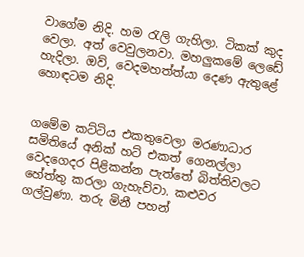වාගේම නිදි. හම රැලි ගැහිලා. ටිකක් කුද වෙලා. අත් වෙවුලනවා. මහලුකමේ ලෙඩේ හැදිලා. ඔව්, වෙදමහත්ත්යා දෙණ ඇතුළේ හොඳටම නිදි.


ගමේම කට්ටිය එකතුවෙලා මරණාධාර සමිතියේ අනික් හට් එකත් ගෙනල්ලා වෙදගෙදර පිළිකන්න පැත්තේ බිත්තිවලට හේත්තු කරලා ගැහැව්වා. කළුවර ගල්වුණා. තරු මිනී පහන්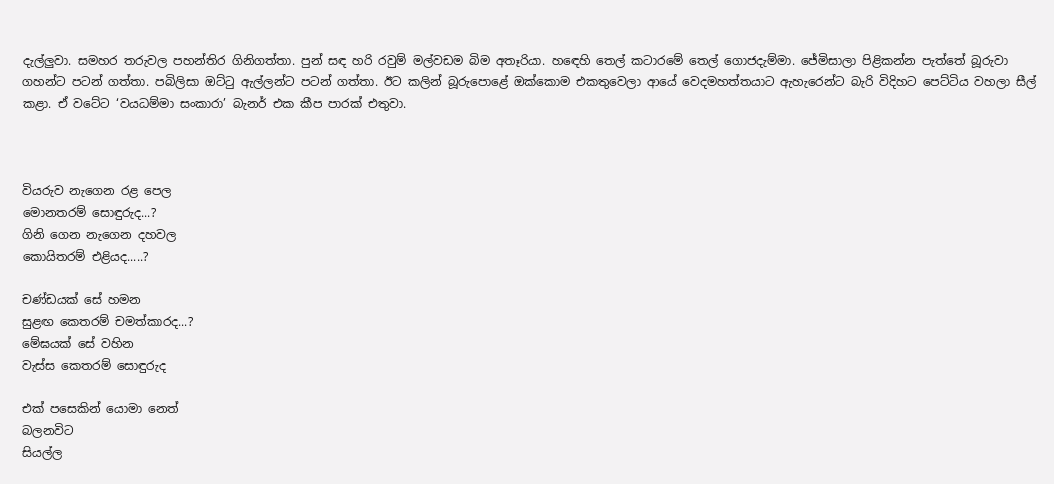දැල්ලුවා. සමහර තරුවල පහන්තිර ගිනිගත්තා. පුන් සඳ හරි රවුම් මල්වඩම බිම අතෑරියා. හඳෙහි තෙල් කටාරමේ තෙල් ගොජදැම්මා. ජේමිසාලා පිළිකන්න පැත්තේ බූරුවා ගහන්ට පටන් ගත්තා. පබිලිසා ඔට්ටු ඇල්ලන්ට පටන් ගත්තා. ඊට කලින් බූරුපොළේ ඔක්කොම එකතුවෙලා ආයේ වෙදමහත්තයාට ඇහැරෙන්ට බැරි විදිහට පෙට්ටිය වහලා සීල් කළා. ඒ වටේට ‘වයධම්මා සංකාරා’ බැනර් එක කීප පාරක් එතුවා.



වියරුව නැගෙන රළ පෙල
මොනතරම් සොඳුරුද...?
ගිනි ගෙන නැගෙන දහවල
කොයිතරම් එළියද.....?

චණ්ඩයක් සේ හමන
සුළඟ කෙතරම් චමත්කාරද...?
මේඝයක් සේ වහින
වැස්ස කෙතරම් සොඳුරුද

එක් පසෙකින් යොමා නෙත්
බලනවිට
සියල්ල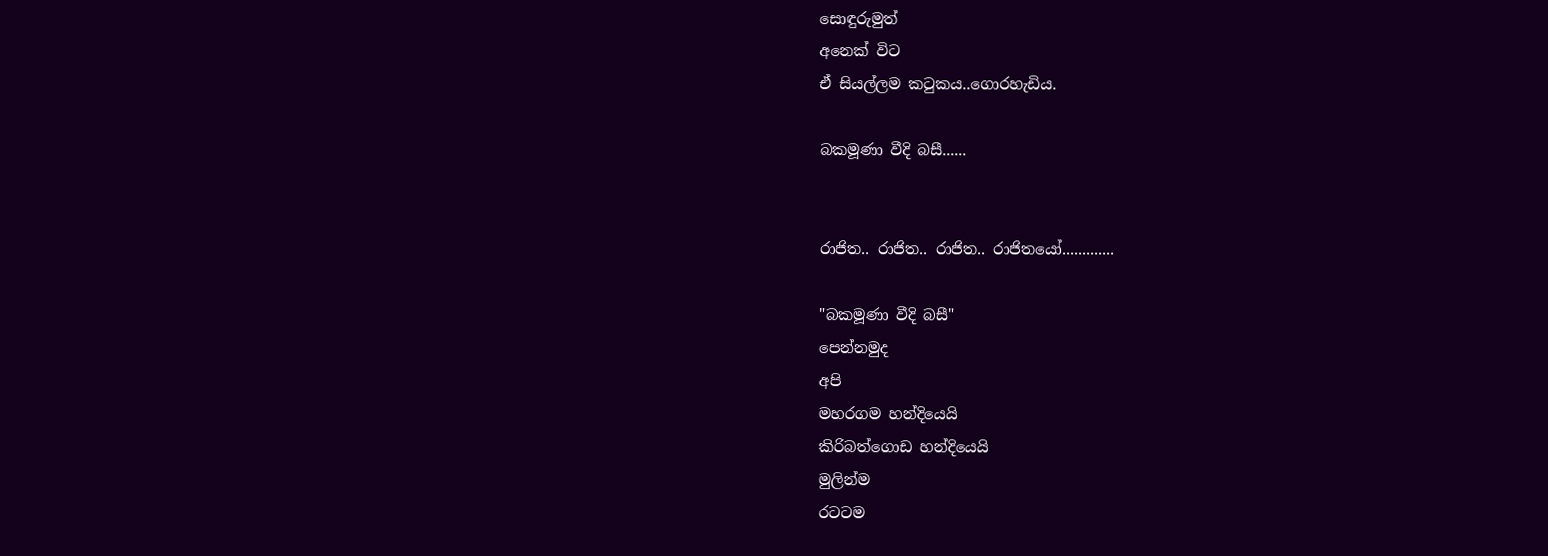සොඳුරුමුත්
අනෙක් විට
ඒ සියල්ලම කටුකය..ගොරහැඩිය.

බකමූණා වීදි බසී......


රාජිත.. රාජිත.. රාජිත.. රාජිතයෝ.............

"බකමූණා වීදි බසී"
පෙන්නමුද
අපි
මහරගම හන්දියෙයි
කිරිබත්ගොඩ හන්දියෙයි
මුලින්ම
රටටම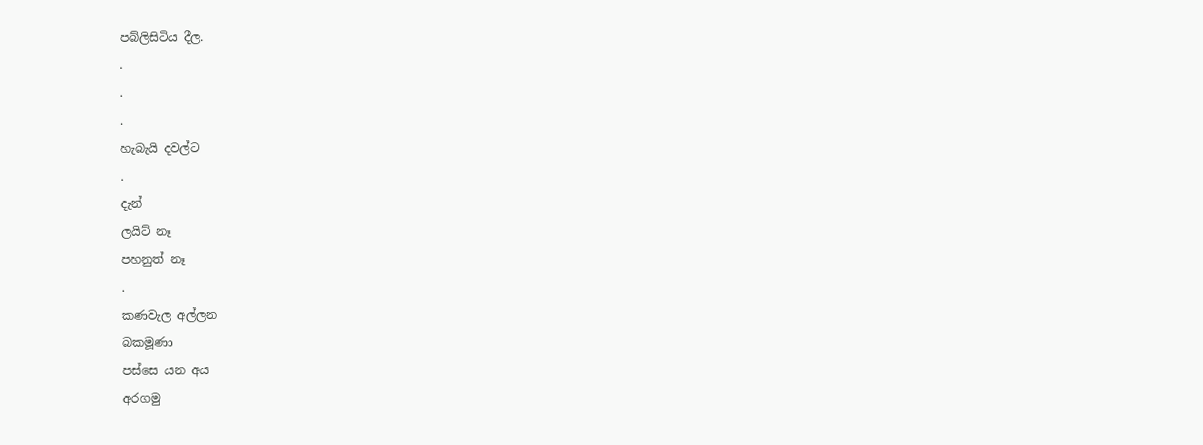පබ්ලිසිටිය දීල.
.
.
.
හැබැයි දවල්ට
.
දැන්
ලයිට් නෑ
පහනුත් නෑ
.
කණවැල අල්ලන
බකමූණා
පස්සෙ යන අය
අරගමු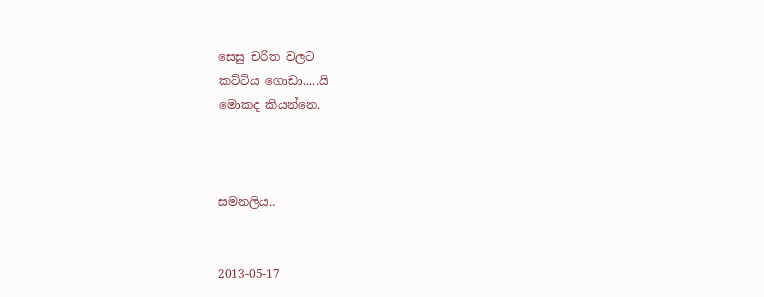සෙසු චරිත වලට
කට්ටිය ගොඩා.....යි
මොකද කියන්නෙ.



සමනලිය..


2013-05-17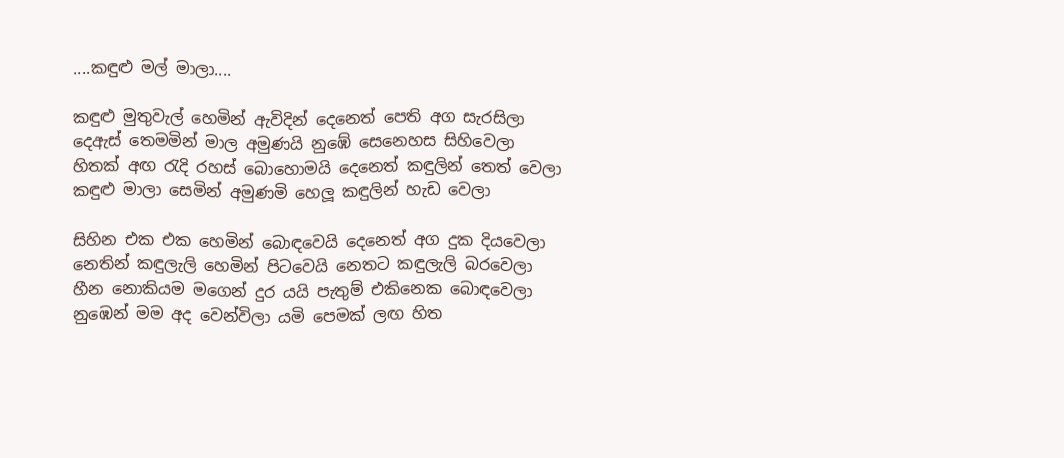....කඳුළු මල් මාලා....

කඳුළු මුතුවැල් හෙමින් ඇවිදින් දෙනෙත් පෙති අග සැරසිලා
දෙඇස් තෙමමින් මාල අමුණයි නුඹේ සෙනෙහස සිහිවෙලා
හිතක් අඟ රැදි රහස් බොහොමයි දෙනෙත් කඳුලින් තෙත් වෙලා
කඳුළු මාලා සෙමින් අමුණමි හෙලූ කඳුලින් හැඩ වෙලා

සිහින එක එක හෙමින් බොඳවෙයි දෙනෙත් අග දුක දියවෙලා
නෙතින් කඳුලැලි හෙමින් පිටවෙයි නෙතට කඳුලැලි බරවෙලා
හීන නොකියම මගෙන් දුර යයි පැතුම් එකිනෙක බොඳවෙලා
නුඹෙන් මම අද වෙන්විලා යමි පෙමක් ලඟ හිත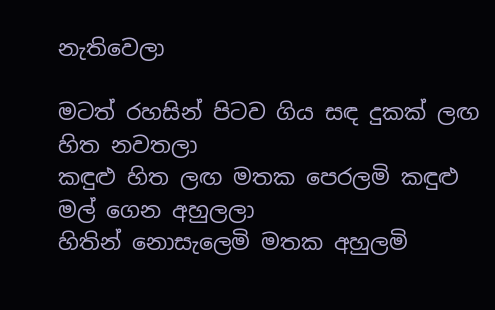නැතිවෙලා

මටත් රහසින් පිටව ගිය සඳ දුකක් ලඟ හිත නවතලා
කඳුළු හිත ලඟ මතක පෙරලමි කඳුළු මල් ගෙන අහුලලා
හිතින් නොසැලෙමි මතක අහුලමි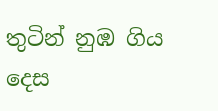තුටින් නුඹ ගිය දෙස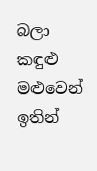බලා
කඳුළු මළුවෙන් ඉතින්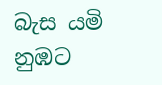බැස යමි නුඹට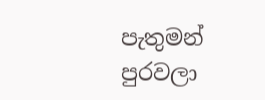පැතුමන් පුරවලා